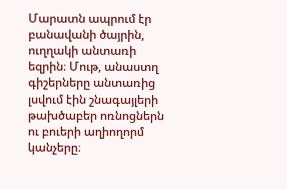Մարատն ապրում էր բանավանի ծայրին, ուղղակի անտառի եզրին։ Մութ, անաստղ գիշերները անտառից լսվում էին շնագայլերի թախծաբեր ոռնոցներն ու բուերի աղիողորմ կանչերը։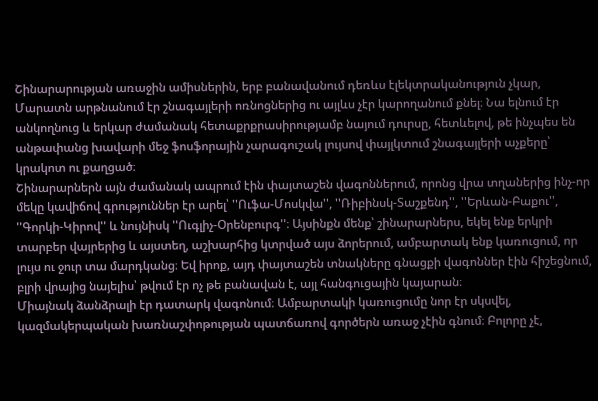Շինարարության առաջին ամիսներին, երբ բանավանում դեռևս էլեկտրականություն չկար, Մարատն արթնանում էր շնագայլերի ոռնոցներից ու այլևս չէր կարողանում քնել։ Նա ելնում էր անկողնուց և երկար ժամանակ հետաքրքրասիրությամբ նայում դուրսը, հետևելով, թե ինչպես են անթափանց խավարի մեջ ֆոսֆորային չարագուշակ լույսով փայլկտում շնագայլերի աչքերը՝ կրակոտ ու քաղցած։
Շինարարներն այն ժամանակ ապրում էին փայտաշեն վագոններում, որոնց վրա տղաներից ինչ-որ մեկը կավիճով գրություններ էր արել՝ ''Ուֆա-Մոսկվա'', ''Ռիբինսկ-Տաշքենդ'', ''Երևան-Բաքու'', ''Գորկի-Կիրով'' և նույնիսկ ''Ուգլիչ-Օրենբուրգ''։ Այսինքն մենք՝ շինարարներս, եկել ենք երկրի տարբեր վայրերից և այստեղ, աշխարհից կտրված այս ձորերում, ամբարտակ ենք կառուցում, որ լույս ու ջուր տա մարդկանց։ Եվ իրոք, այդ փայտաշեն տնակները գնացքի վագոններ էին հիշեցնում, բլրի վրայից նայելիս՝ թվում էր ոչ թե բանավան է, այլ հանգուցային կայարան։
Միայնակ ձանձրալի էր դատարկ վագոնում։ Ամբարտակի կառուցումը նոր էր սկսվել, կազմակերպական խառնաշփոթության պատճառով գործերն առաջ չէին գնում։ Բոլորը չէ,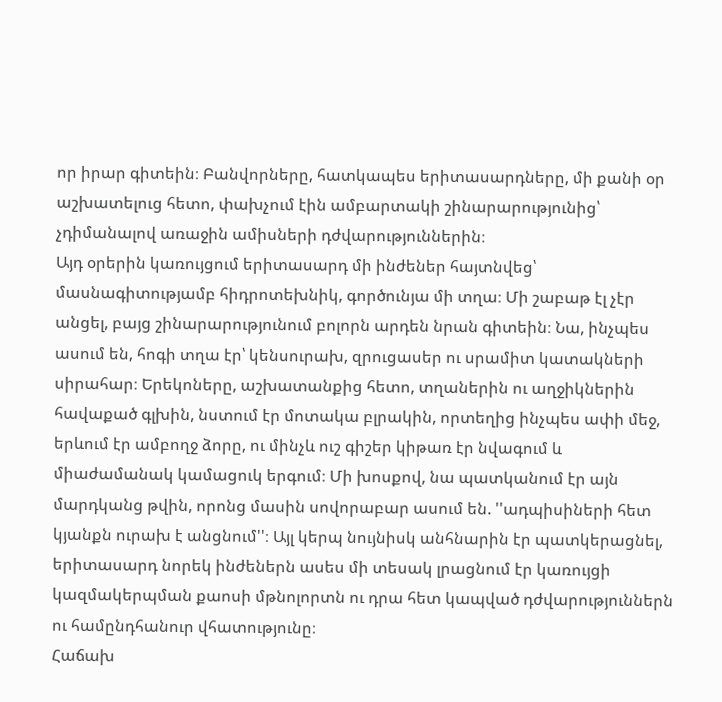որ իրար գիտեին։ Բանվորները, հատկապես երիտասարդները, մի քանի օր աշխատելուց հետո, փախչում էին ամբարտակի շինարարությունից՝ չդիմանալով առաջին ամիսների դժվարություններին։
Այդ օրերին կառույցում երիտասարդ մի ինժեներ հայտնվեց՝ մասնագիտությամբ հիդրոտեխնիկ, գործունյա մի տղա։ Մի շաբաթ էլ չէր անցել, բայց շինարարությունում բոլորն արդեն նրան գիտեին։ Նա, ինչպես ասում են, հոգի տղա էր՝ կենսուրախ, զրուցասեր ու սրամիտ կատակների սիրահար։ Երեկոները, աշխատանքից հետո, տղաներին ու աղջիկներին հավաքած գլխին, նստում էր մոտակա բլրակին, որտեղից ինչպես ափի մեջ, երևում էր ամբողջ ձորը, ու մինչև ուշ գիշեր կիթառ էր նվագում և միաժամանակ կամացուկ երգում։ Մի խոսքով, նա պատկանում էր այն մարդկանց թվին, որոնց մասին սովորաբար ասում են. ''ադպիսիների հետ կյանքն ուրախ է անցնում''։ Այլ կերպ նույնիսկ անհնարին էր պատկերացնել, երիտասարդ նորեկ ինժեներն ասես մի տեսակ լրացնում էր կառույցի կազմակերպման քաոսի մթնոլորտն ու դրա հետ կապված դժվարություններն ու համընդհանուր վհատությունը։
Հաճախ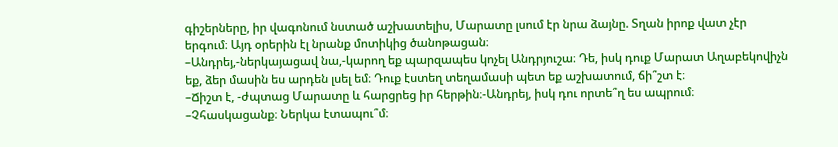գիշերները, իր վագոնում նստած աշխատելիս, Մարատը լսում էր նրա ձայնը. Տղան իրոք վատ չէր երգում։ Այդ օրերին էլ նրանք մոտիկից ծանոթացան։
–Անդրեյ,-ներկայացավ նա,-կարող եք պարզապես կոչել Անդրյուշա։ Դե, իսկ դուք Մարատ Աղաբեկովիչն եք, ձեր մասին ես արդեն լսել եմ։ Դուք էստեղ տեղամասի պետ եք աշխատում, ճի՞շտ է։
–Ճիշտ է, -ժպտաց Մարատը և հարցրեց իր հերթին։-Անդրեյ, իսկ դու որտե՞ղ ես ապրում։
–Չհասկացանք։ Ներկա էտապու՞մ։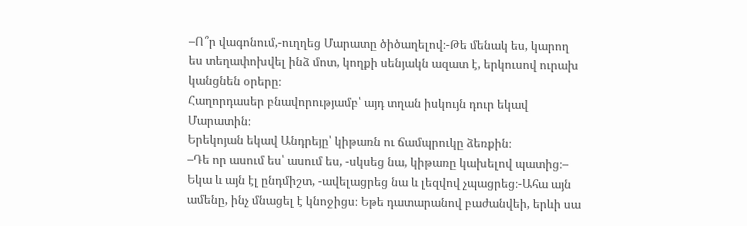–Ո՞ր վագոնում,-ուղղեց Մարատը ծիծաղելով։-Թե մենակ ես, կարող ես տեղափոխվել ինձ մոտ, կողքի սենյակն ազատ է, երկուսով ուրախ կանցնեն օրերը։
Հաղորդասեր բնավորությամբ՝ այդ տղան իսկույն դուր եկավ Մարատին։
Երեկոյան եկավ Անդրեյը՝ կիթառն ու ճամպրուկը ձեռքին։
–Դե որ ասում ես՝ ասում ես, -սկսեց նա, կիթառը կախելով պատից։– Եկա և այն էլ ընդմիշտ, -ավելացրեց նա և լեզվով չպացրեց։-Ահա այն ամենը, ինչ մնացել է կնոջիցս։ Եթե դատարանով բաժանվեի, երևի սա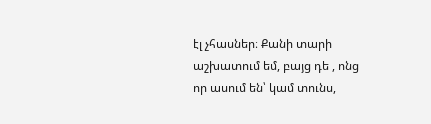էլ չհասներ։ Քանի տարի աշխատում եմ, բայց դե , ոնց որ ասում են՝ կամ տունս,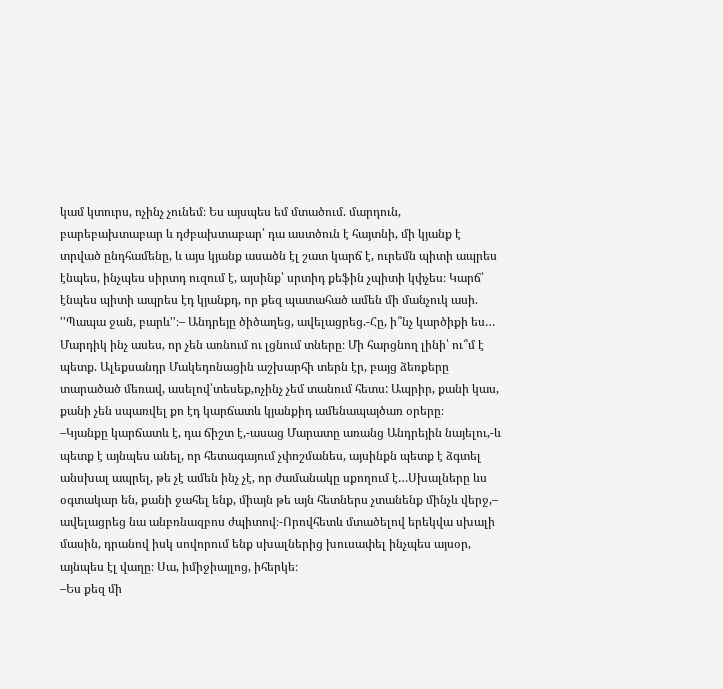կամ կտուրս, ոչինչ չունեմ։ Ես այսպես եմ մտածում. մարդուն, բարեբախտաբար և դժբախտաբար՝ դա աստծուն է հայտնի, մի կյանք է տրված ընդհամենը, և այս կյանք ասածն էլ շատ կարճ է, ուրեմն պիտի ապրես էնպես, ինչպես սիրտդ ուզում է, այսինք՝ սրտիդ քեֆին չպիտի կփչես։ Կարճ՝ էնպես պիտի ապրես էդ կյանքդ, որ քեզ պատահած ամեն մի մանչուկ ասի. ''Պապա ջան, բարև''։– Անդրեյը ծիծաղեց, ավելացրեց.-Հը, ի՞նչ կարծիքի ես… Մարդիկ ինչ ասես, որ չեն առնում ու լցնում տները։ Մի հարցնող լինի՝ ու՞մ է պետք. Ալեքսանդր Մակեդոնացին աշխարհի տերն էր, բայց ձեռքերը տարածած մեռավ, ասելով՝տեսեք,ոչինչ չեմ տանում հետս: Ապրիր, քանի կաս, քանի չեն սպառվել քո էդ կարճատև կյանքիդ ամենապայծառ օրերը։
–Կյանքը կարճատև է, դա ճիշտ է,-ասաց Մարատը առանց Անդրեյին նայելու,-և պետք է այնպես անել, որ հետագայում չփոշմանես, այսինքն պետք է ձգտել անսխալ ապրել, թե չէ ամեն ինչ չէ, որ ժամանակը սքողում է…Սխալները ևս օգտակար են, քանի ջահել ենք, միայն թե այն հետներս չտանենք մինչև վերջ,– ավելացրեց նա անբռնազբոս ժպիտով։-Որովհետև մտածելով երեկվա սխալի մասին, դրանով իսկ սովորում ենք սխալներից խուսափել ինչպես այսօր, այնպես էլ վաղը։ Սա, իմիջիայլոց, իհերկե։
–Ես քեզ մի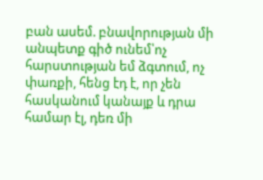բան ասեմ. բնավորության մի անպետք գիծ ունեմ՝ոչ հարստության եմ ձգտում, ոչ փառքի, հենց էդ է, որ չեն հասկանում կանայք և դրա համար էլ, դեռ մի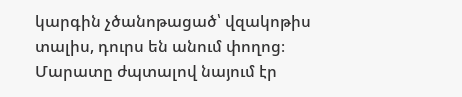կարգին չծանոթացած՝ վզակոթիս տալիս, դուրս են անում փողոց։
Մարատը ժպտալով նայում էր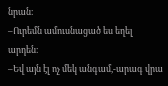նրան։
–Ուրեմն ամուսնացած ես եղել արդեն։
–Եվ այն էլ ոչ մեկ անգամ,-արագ վրա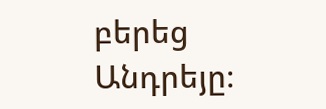բերեց Անդրեյը։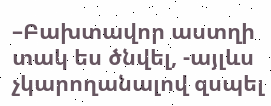–Բախտավոր աստղի տակ ես ծնվել, -այլևս չկարողանալով զսպել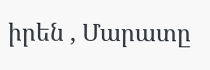իրեն , Մարատը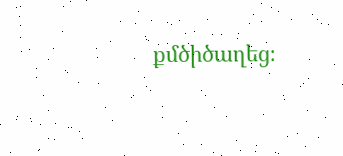քմծիծաղեց։